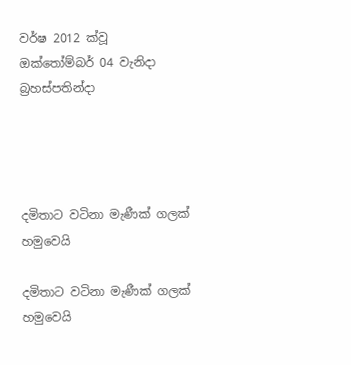වර්ෂ 2012 ක්වූ ඔක්තෝම්බර් 04 වැනිදා බ්‍රහස්පතින්දා




දමිතාට වටිනා මැණීක් ගලක් හමුවෙයි

දමිතාට වටිනා මැණීක් ගලක් හමුවෙයි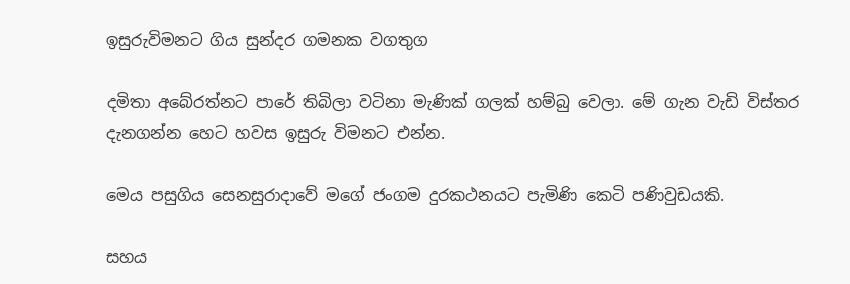ඉසුරුවිමනට ගිය සුන්දර ගමනක වගතුග

දමිතා අබේරත්නට පාරේ තිබිලා වටිනා මැණික් ගලක් හම්බු වෙලා. මේ ගැන වැඩි විස්තර දැනගන්න හෙට හවස ඉසුරු විමනට එන්න.

මෙය පසුගිය සෙනසුරාදාවේ මගේ ජංගම දුරකථනයට පැමිණි කෙටි පණිවුඩයකි.

සහය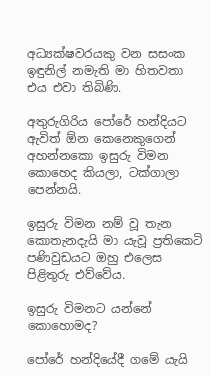අධ්‍යක්ෂවරයකු වන සසංක ඉඳුනිල් නමැති මා හිතවතා එය එවා තිබිණි.

අතුරුගිරිය පෝරේ හන්දියට ඇවිත් ඕන කෙනෙකුගෙන් අහන්නකො ඉසුරු විමන කොහෙද කියලා, ටක්ගාලා පෙන්නයි.

ඉසුරු විමන නම් වූ තැන කොතැනදැයි මා යැවූ ප්‍රතිකෙටි පණිවුඩයට ඔහු එලෙස පිළිතුරු එව්වේය.

ඉසුරු විමනට යන්නේ කොහොමද?

පෝරේ හන්දියේදී ගමේ යැයි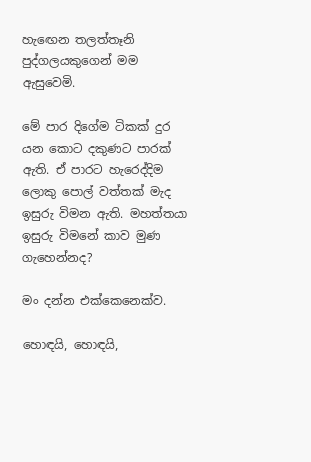හැඟෙන තලත්තෑනි පුද්ගලයකුගෙන් මම ඇසුවෙමි.

මේ පාර දිගේම ටිකක් දුර යන කොට දකුණට පාරක් ඇති. ඒ පාරට හැරෙද්දිම ලොකු පොල් වත්තක් මැද ඉසුරු විමන ඇති. මහත්තයා ඉසුරු විමනේ කාව මුණ ගැහෙන්නද?

මං දන්න එක්කෙනෙක්ව.

හොඳයි, හොඳයි,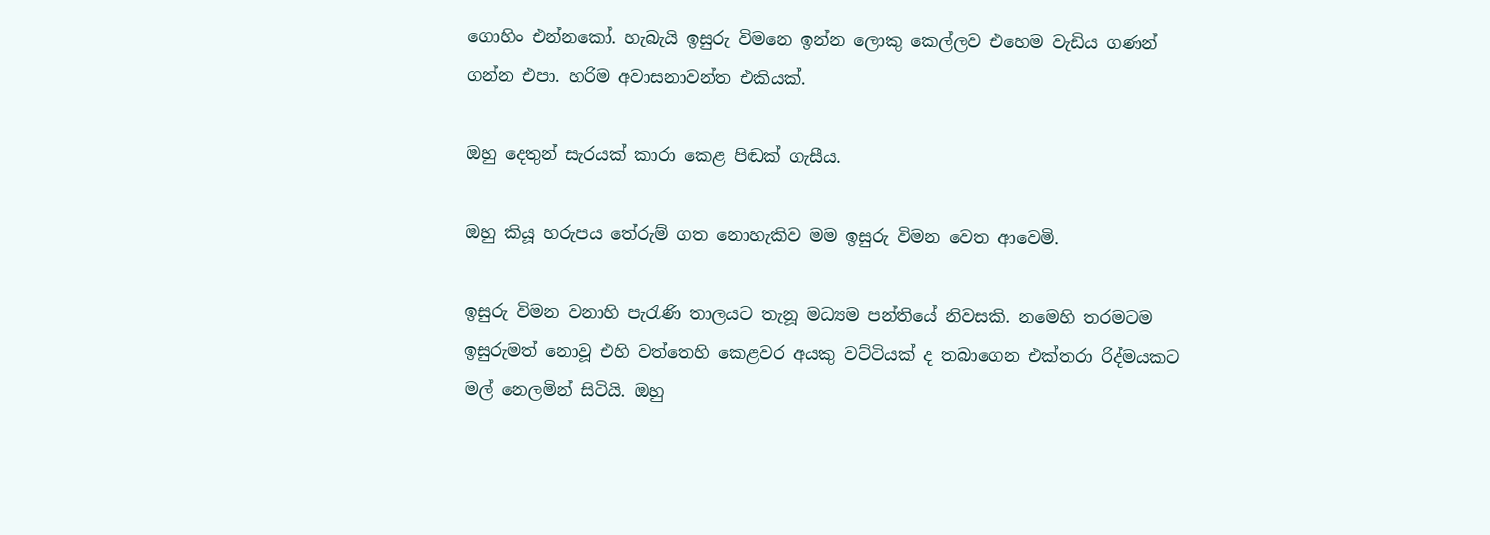ගොහිං එන්නකෝ. හැබැයි ඉසුරු විමනෙ ඉන්න ලොකු කෙල්ලව එහෙම වැඩිය ගණන් ගන්න එපා. හරිම අවාසනාවන්ත එකියක්.

ඔහු දෙතුන් සැරයක් කාරා කෙළ පිඬක් ගැසීය.

ඔහු කියූ හරුපය තේරුම් ගත නොහැකිව මම ඉසුරු විමන වෙත ආවෙමි.

ඉසුරු විමන වනාහි පැරැණි තාලයට තැනූ මධ්‍යම පන්තියේ නිවසකි. නමෙහි තරමටම ඉසුරුමත් නොවූ එහි වත්තෙහි කෙළවර අයකු වට්ටියක් ද තබාගෙන එක්තරා රිද්මයකට මල් නෙලමින් සිටියි. ඔහු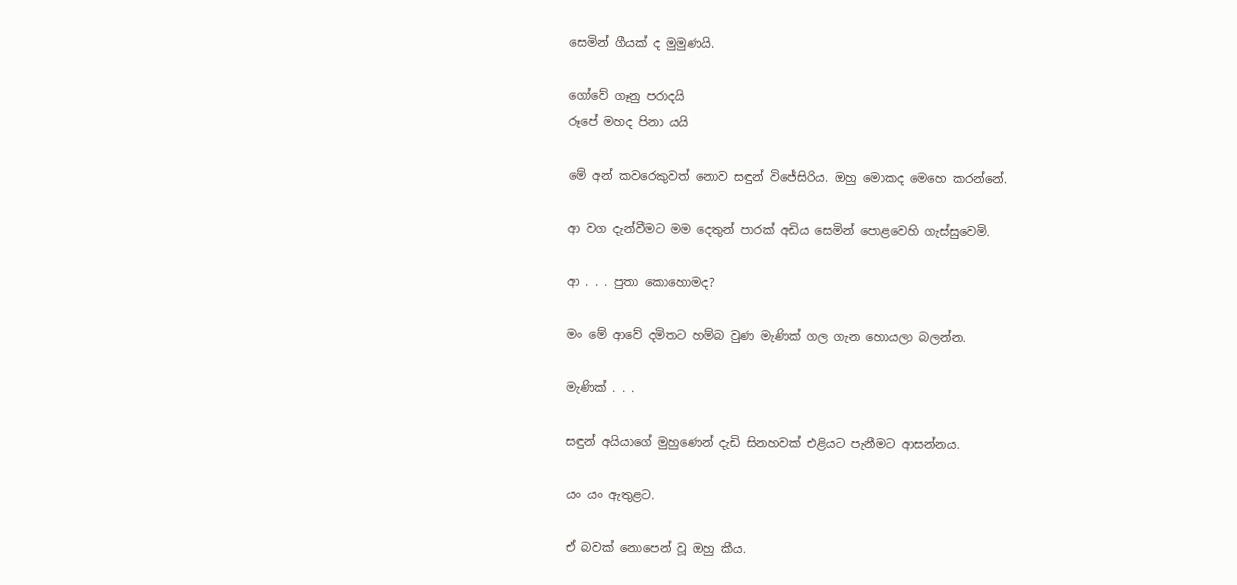සෙමින් ගීයක් ද මුමුණයි.

ගෝවේ ගෑනු පරාදයි
රූපේ මහද පිනා යයි

මේ අන් කවරෙකුවත් නොව සඳුන් විජේසිරිය. ඔහු මොකද මෙහෙ කරන්නේ.

ආ වග දැන්වීමට මම දෙතුන් පාරක් අඩිය සෙමින් පොළවෙහි ගැස්සුවෙමි.

ආ . . . පුතා කොහොමද?

මං මේ ආවේ දමිතට හම්බ වුණ මැණික් ගල ගැන හොයලා බලන්න.

මැණික් . . .

සඳුන් අයියාගේ මුහුණෙන් දැඩි සිනහවක් එළියට පැනීමට ආසන්නය.

යං යං ඇතුළට.

ඒ බවක් නොපෙන් වූ ඔහු කීය.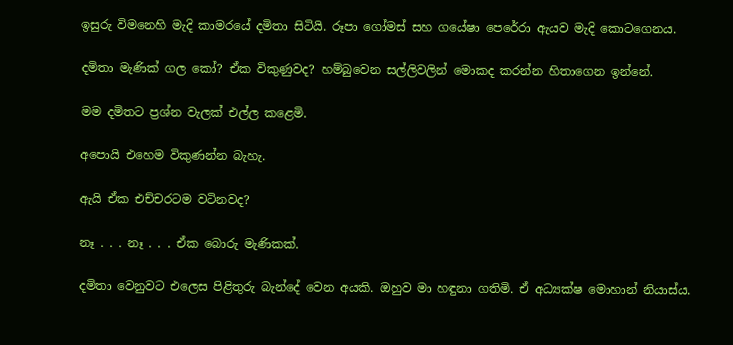ඉසුරු විමනෙහි මැදි කාමරයේ දමිතා සිටියි. රූපා ගෝමස් සහ ගයේෂා පෙරේරා ඇයව මැදි කොටගෙනය.

දමිතා මැණික් ගල කෝ? ඒක විකුණුවද? හම්බුවෙන සල්ලිවලින් මොකද කරන්න හිතාගෙන ඉන්නේ.

මම දමිතට ප්‍රශ්න වැලක් එල්ල කළෙමි.

අපොයි එහෙම විකුණන්න බැහැ.

ඇයි ඒක එච්චරටම වටිනවද?

නෑ . . . නෑ . . . ඒක බොරු මැණිකක්.

දමිතා වෙනුවට එලෙස පිළිතුරු බැන්දේ වෙන අයකි. ඔහුව මා හඳුනා ගතිමි. ඒ අධ්‍යක්ෂ මොහාන් නියාස්ය.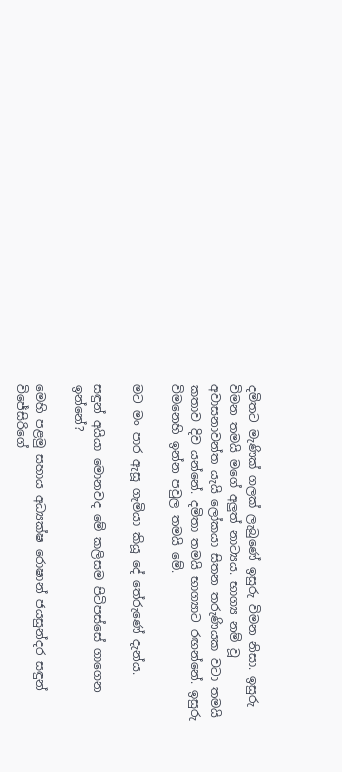දමිතට මැණික් ගලක් ලැබුණේ ඉසුරු විමන නිසා. ඉසුරු විමන තමයි මගේ අලුත් නාට්‍යය. භාග්‍ය නම් වූ අවාසනාවන්ත යැයි ලෝකයා සිතන තරුණියක වටා තමයි කතාව දිව යන්නේ. දමිතා තමයි භාග්‍යාට රඟන්නේ. ඉසුරු විමනෙහි ඉන්න පවුල තමයි මේ.

මට මං පාර ඇසූ ගැමියා කියූ දේ තේරුණේ දැන්ය.

සඳුන් අයියා මොනවද මේ කලිසම පිටිපස්සේ ගාගෙන ඉන්නේ?

මෙහි පළමු සහාය අධ්‍යක්ෂ රොෂාන් ජයසුන්දර සඳුන් විජේසිරිගේ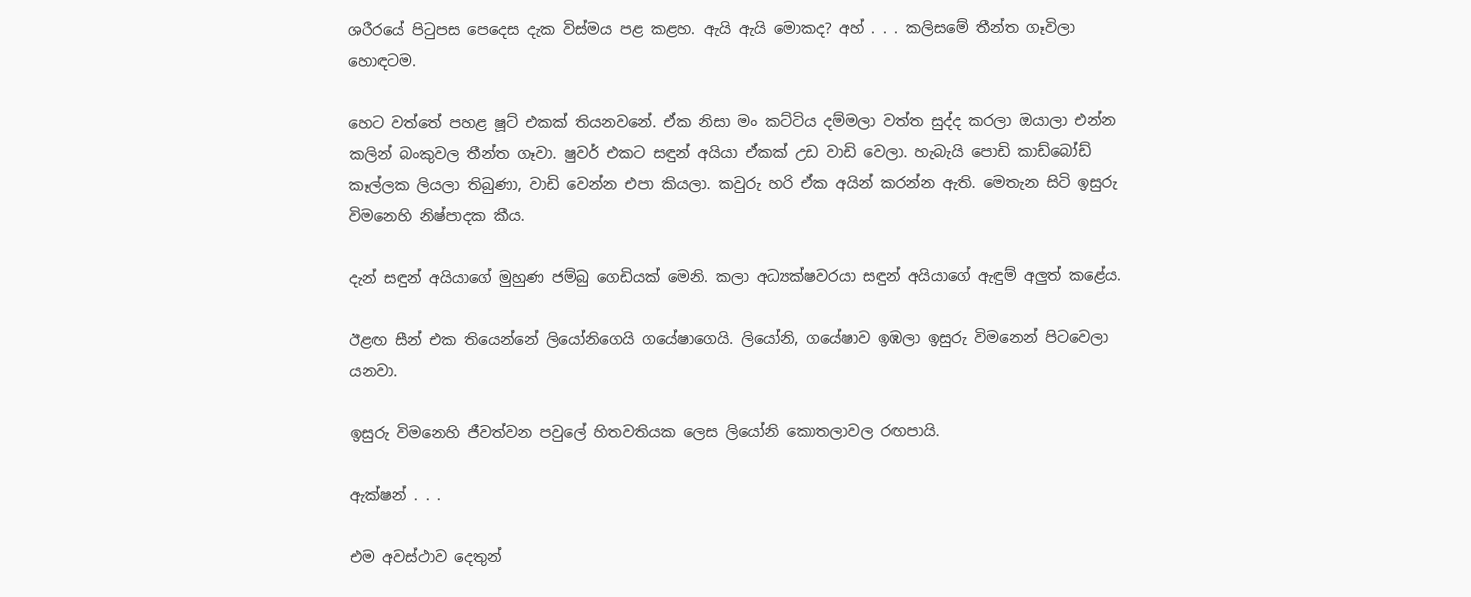ශරීරයේ පිටුපස පෙදෙස දැක විස්මය පළ කළහ. ඇයි ඇයි මොකද? අහ් . . . කලිසමේ තීන්ත ගෑවිලා හොඳටම.

හෙට වත්තේ පහළ ෂූට් එකක් තියනවනේ. ඒක නිසා මං කට්ටිය දම්මලා වත්ත සුද්ද කරලා ඔයාලා එන්න කලින් බංකුවල තීන්ත ගෑවා. ෂුවර් එකට සඳුන් අයියා ඒකක් උඩ වාඩි වෙලා. හැබැයි පොඩි කාඩ්බෝඩ් කෑල්ලක ලියලා තිබුණා, වාඩි වෙන්න එපා කියලා. කවුරු හරි ඒක අයින් කරන්න ඇති. මෙතැන සිටි ඉසුරු විමනෙහි නිෂ්පාදක කීය.

දැන් සඳුන් අයියාගේ මුහුණ ජම්බු ගෙඩියක් මෙනි. කලා අධ්‍යක්ෂවරයා සඳුන් අයියාගේ ඇඳුම් අලුත් කළේය.

ඊළඟ සීන් එක තියෙන්නේ ලියෝනිගෙයි ගයේෂාගෙයි. ලියෝනි, ගයේෂාව ඉඹලා ඉසුරු විමනෙන් පිටවෙලා යනවා.

ඉසුරු විමනෙහි ජීවත්වන පවුලේ හිතවතියක ලෙස ලියෝනි කොතලාවල රඟපායි.

ඇක්ෂන් . . .

එම අවස්ථාව දෙතුන්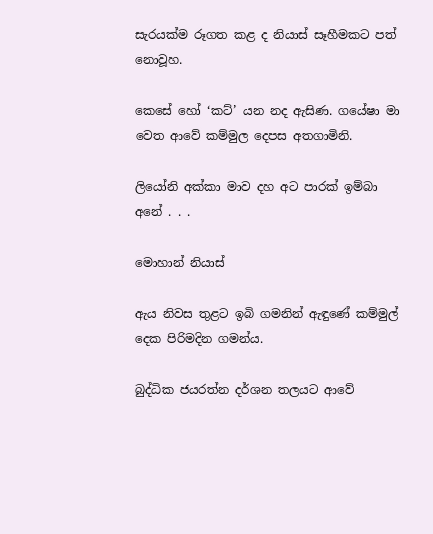සැරයක්ම රූගත කළ ද නියාස් සෑහීමකට පත් නොවූහ.

කෙසේ හෝ ‘කට්’ යන නද ඇසිණ. ගයේෂා මා වෙත ආවේ කම්මුල දෙපස අතගාමිනි.

ලියෝනි අක්කා මාව දහ අට පාරක් ඉම්බා අනේ . . .

මොහාන් නියාස්

ඇය නිවස තුළට ඉබි ගමනින් ඇඳුණේ කම්මුල් දෙක පිරිමදින ගමන්ය.

බුද්ධික ජයරත්න දර්ශන තලයට ආවේ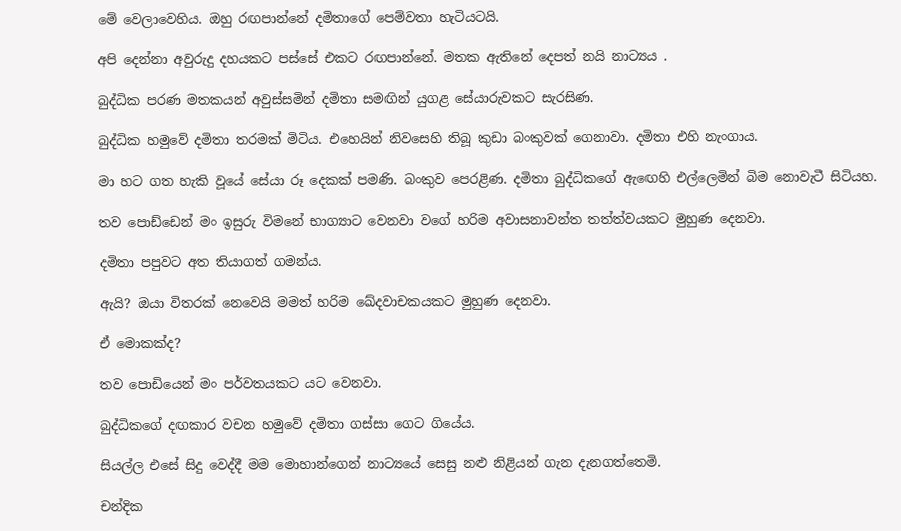මේ වෙලාවෙහිය. ඔහු රඟපාන්නේ දමිතාගේ පෙම්වතා හැටියටයි.

අපි දෙන්නා අවුරුදු දහයකට පස්සේ එකට රඟපාන්නේ. මතක ඇතිනේ දෙපත් නයි නාට්‍යය .

බුද්ධික පරණ මතකයන් අවුස්සමින් දමිතා සමඟින් යුගළ සේයාරුවකට සැරසිණ.

බුද්ධික හමුවේ දමිතා තරමක් මිටිය. එහෙයින් නිවසෙහි තිබූ කුඩා බංකුවක් ගෙනාවා. දමිතා එහි නැංගාය.

මා හට ගත හැකි වූයේ සේයා රූ දෙකක් පමණි. බංකුව පෙරළිණ. දමිතා බුද්ධිකගේ ඇඟෙහි එල්ලෙමින් බිම නොවැටී සිටියහ.

තව පොඩ්ඩෙන් මං ඉසුරු විමනේ භාග්‍යාට වෙනවා වගේ හරිම අවාසනාවන්ත තත්ත්වයකට මුහුණ දෙනවා.

දමිතා පපුවට අත තියාගත් ගමන්ය.

ඇයි? ඔයා විතරක් නෙවෙයි මමත් හරිම ඛේදවාචකයකට මුහුණ දෙනවා.

ඒ මොකක්ද?

තව පොඩියෙන් මං පර්වතයකට යට වෙනවා.

බුද්ධිකගේ දඟකාර වචන හමුවේ දමිතා ගස්සා ගෙට ගියේය.

සියල්ල එසේ සිදු වෙද්දී මම මොහාන්ගෙන් නාට්‍යයේ සෙසු නළු නිළියන් ගැන දැනගත්තෙමි.

චන්දික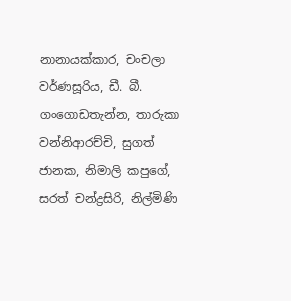නානායක්කාර, චංචලා වර්ණසූරිය, ඩී. බී. ගංගොඩතැන්න, තාරුකා වන්නිආරච්චි, සුගත් ජානක, නිමාලි කපුගේ, සරත් චන්ද්‍රසිරි, නිල්මිණි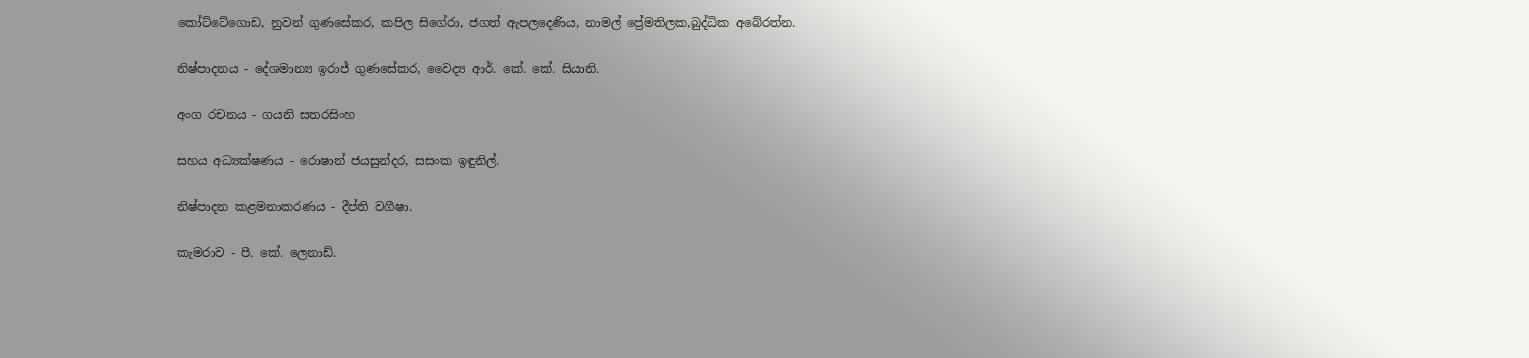කෝට්ටේගොඩ, නුවන් ගුණසේකර, කපිල සිගේරා, ජගත් ඇපලදෙණිය, නාමල් ප්‍රේමතිලක,බුද්ධික අබේරත්න.

නිෂ්පාදනය - දේශමාන්‍ය ඉරාජ් ගුණසේකර, වෛද්‍ය ආර්. කේ. කේ. සියානි.

අංග රචනය - ගයනි සතරසිංහ

සහය අධ්‍යක්ෂණය - රොෂාන් ජයසුන්දර, සසංක ඉඳුනිල්.

නිෂ්පාදන කළමනාකරණය - දීප්ති වගීෂා.

කැමරාව - පී. කේ. ලෙනාඩ්.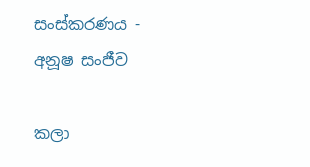සංස්කරණය - අනූෂ සංජීව

කලා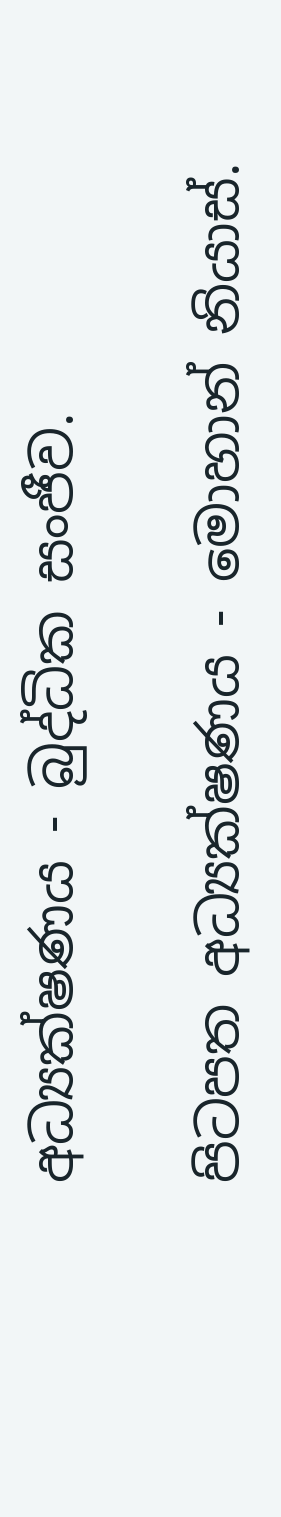අධ්‍යක්ෂණය - බුද්ධික සංජීව.

පිටපත අධ්‍යක්ෂණය - මොහාන් නියාස්.